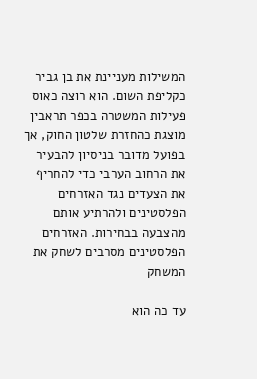המשילות מעניינת את בן גביר כקליפת השום. הוא רוצה כאוס
פעילות המשטרה בכפר תראבין מוצגת כהחזרת שלטון החוק, אך בפועל מדובר בניסיון להבעיר את הרחוב הערבי כדי להחריף את הצעדים נגד האזרחים הפלסטינים ולהרתיע אותם מהצבעה בבחירות. האזרחים הפלסטינים מסרבים לשחק את המשחק

עד כה הוא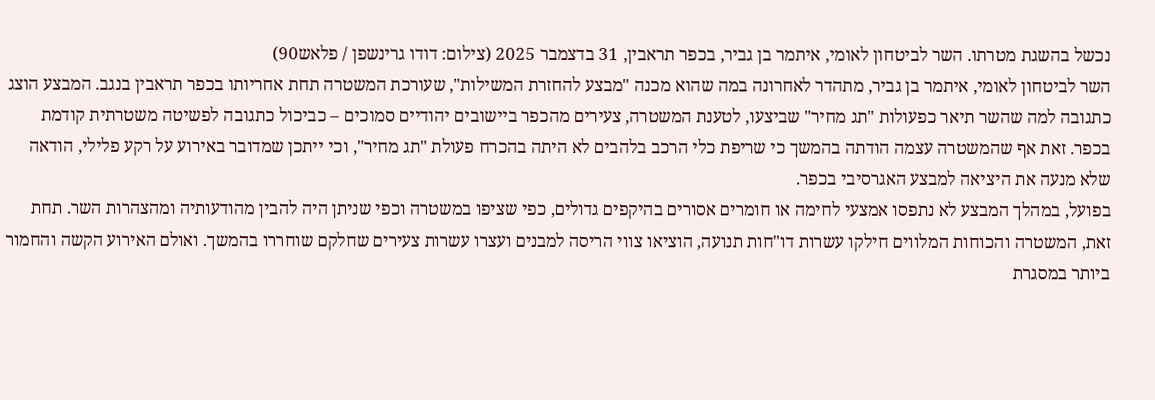נכשל בהשגת מטרתו. השר לביטחון לאומי, איתמר בן גביר, בכפר תראבין, 31 בדצמבר 2025 (צילום: דודו גרינשפן / פלאש90)
השר לביטחון לאומי, איתמר בן גביר, מתהדר לאחרונה במה שהוא מכנה "מבצע להחזרת המשילות", שעורכת המשטרה תחת אחריותו בכפר תראבין בנגב. המבצע הוצג כתגובה למה שהשר תיאר כפעולות "תג מחיר" שביצעו, לטענת המשטרה, צעירים מהכפר ביישובים יהודיים סמוכים – כביכול כתגובה לפשיטה משטרתית קודמת בכפר. זאת אף שהמשטרה עצמה הודתה בהמשך כי שריפת כלי הרכב בלהבים לא היתה בהכרח פעולת "תג מחיר", וכי ייתכן שמדובר באירוע על רקע פלילי, הודאה שלא מנעה את היציאה למבצע האגרסיבי בכפר.
בפועל, במהלך המבצע לא נתפסו אמצעי לחימה או חומרים אסורים בהיקפים גדולים, כפי שציפו במשטרה וכפי שניתן היה להבין מהודעותיה ומהצהרות השר. תחת זאת, המשטרה והכוחות המלווים חילקו עשרות דו"חות תנועה, הוציאו צווי הריסה למבנים ועצרו עשרות צעירים שחלקם שוחררו בהמשך. ואולם האירוע הקשה והחמור ביותר במסגרת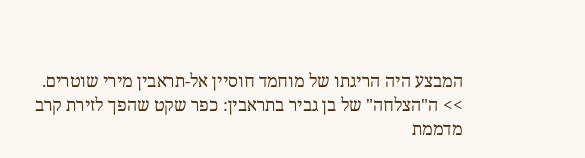המבצע היה הריגתו של מוחמד חוסיין אל-תראבין מירי שוטרים.
>> ה"הצלחה" של בן גביר בתראבין: כפר שקט שהפך לזירת קרב מדממת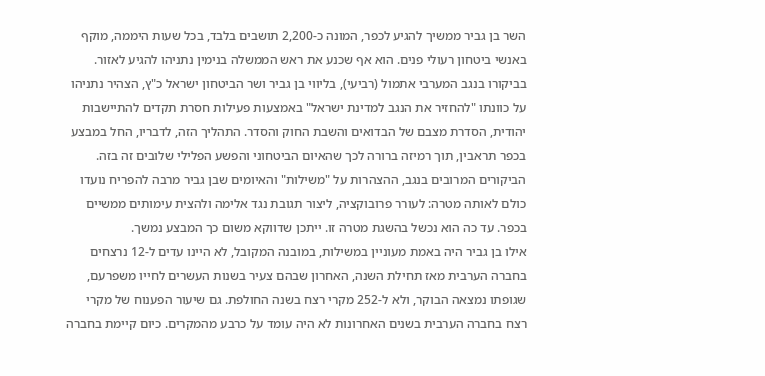השר בן גביר ממשיך להגיע לכפר, המונה כ-2,200 תושבים בלבד, בכל שעות היממה, מוקף באנשי ביטחון רעולי פנים. הוא אף שכנע את ראש הממשלה בנימין נתניהו להגיע לאזור. בביקורו בנגב המערבי אתמול (רביעי), בליווי בן גביר ושר הביטחון ישראל כ"ץ, הצהיר נתניהו על כוונתו "להחזיר את הנגב למדינת ישראל" באמצעות פעילות חסרת תקדים להתיישבות יהודית, הסדרת מצבם של הבדואים והשבת החוק והסדר. התהליך הזה, לדבריו, החל במבצע בכפר תראבין, תוך רמיזה ברורה לכך שהאיום הביטחוני והפשע הפלילי שלובים זה בזה.
הביקורים המרובים בנגב, ההצהרות על "משילות" והאיומים שבן גביר מרבה להפריח נועדו כולם לאותה מטרה: לעורר פרובוקציה, ליצור תגובת נגד אלימה ולהצית עימותים ממשיים בכפר. עד כה הוא נכשל בהשגת מטרה זו. ייתכן שדווקא משום כך המבצע נמשך.
אילו בן גביר היה באמת מעוניין במשילות, במובנה המקובל, לא היינו עדים ל-12 נרצחים בחברה הערבית מאז תחילת השנה, האחרון שבהם צעיר בשנות העשרים לחייו משפרעם, שגופתו נמצאה הבוקר, ולא ל-252 מקרי רצח בשנה החולפת. גם שיעור הפענוח של מקרי רצח בחברה הערבית בשנים האחרונות לא היה עומד על כרבע מהמקרים. כיום קיימת בחברה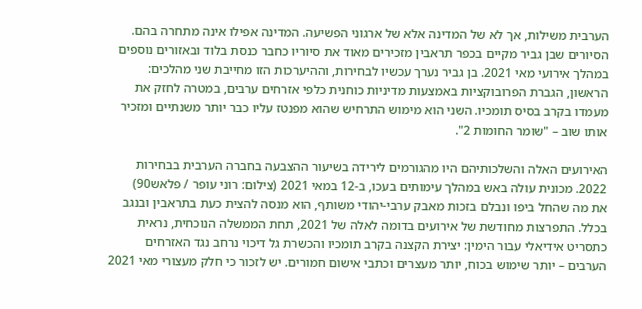הערבית משילות, אך לא של המדינה אלא של ארגוני הפשיעה. המדינה אפילו אינה מתחרה בהם.
הסיורים שבן גביר מקיים בכפר תראבין מזכירים מאוד את סיוריו כחבר כנסת בלוד ובאזורים נוספים במהלך אירועי מאי 2021. בן גביר נערך עכשיו לבחירות, וההיערכות הזו מחייבת שני מהלכים: הראשון, הגברת הפרובוקציות באמצעות מדיניות כוחנית כלפי אזרחים ערבים, במטרה לחזק את מעמדו בקרב בסיס תומכיו. השני הוא מימוש התרחיש שהוא מפנטז עליו כבר יותר משנתיים ומזכיר אותו שוב – "שומר החומות 2".

האירועים האלה והשלכותיהם היו מהגורמים לירידה בשיעור ההצבעה בחברה הערבית בבחירות 2022. מכונית עולה באש במהלך עימותים בעכו, ב-12 במאי 2021 (צילום: רוני עופר / פלאש90)
את מה שהחל ביפו ונבלם בזכות מאבק ערבי-יהודי משותף, הוא מנסה להצית כעת בתראבין ובנגב בכלל. התפרצות מחודשת של אירועים בדומה לאלה של 2021, תחת הממשלה הנוכחית, נראית כתסריט אידיאלי עבור הימין: יצירת הקצנה בקרב תומכיו והכשרת גל דיכוי נרחב נגד האזרחים הערבים – יותר שימוש בכוח, יותר מעצרים וכתבי אישום חמורים. יש לזכור כי חלק מעצורי מאי 2021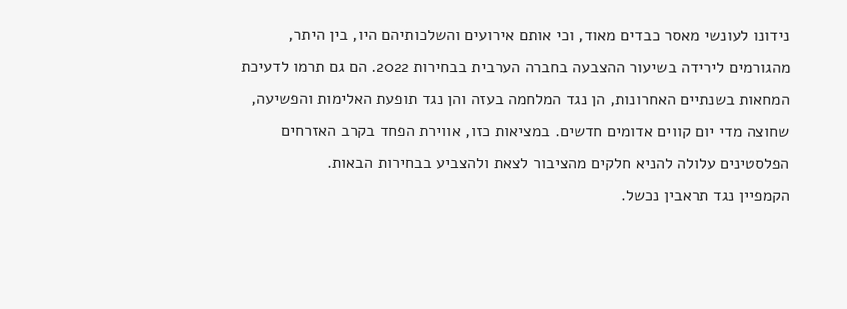נידונו לעונשי מאסר כבדים מאוד, וכי אותם אירועים והשלכותיהם היו, בין היתר, מהגורמים לירידה בשיעור ההצבעה בחברה הערבית בבחירות 2022. הם גם תרמו לדעיכת המחאות בשנתיים האחרונות, הן נגד המלחמה בעזה והן נגד תופעת האלימות והפשיעה, שחוצה מדי יום קווים אדומים חדשים. במציאות כזו, אווירת הפחד בקרב האזרחים הפלסטינים עלולה להניא חלקים מהציבור לצאת ולהצביע בבחירות הבאות.
הקמפיין נגד תראבין נכשל.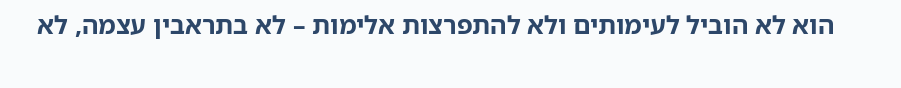הוא לא הוביל לעימותים ולא להתפרצות אלימות – לא בתראבין עצמה, לא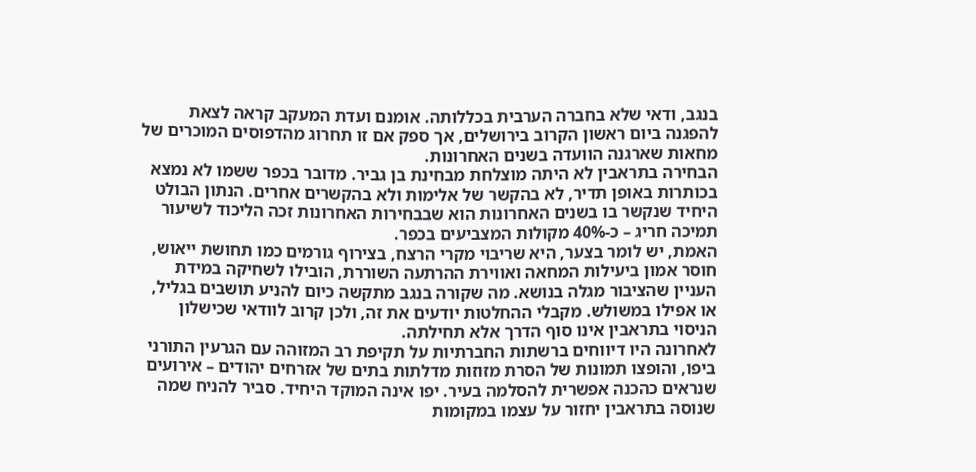בנגב, ודאי שלא בחברה הערבית בכללותה. אומנם ועדת המעקב קראה לצאת להפגנה ביום ראשון הקרוב בירושלים, אך ספק אם זו תחרוג מהדפוסים המוכרים של מחאות שארגנה הוועדה בשנים האחרונות.
הבחירה בתראבין לא היתה מוצלחת מבחינת בן גביר. מדובר בכפר ששמו לא נמצא בכותרות באופן תדיר, לא בהקשר של אלימות ולא בהקשרים אחרים. הנתון הבולט היחיד שנקשר בו בשנים האחרונות הוא שבבחירות האחרונות זכה הליכוד לשיעור תמיכה חריג – כ-40% מקולות המצביעים בכפר.
האמת, יש לומר בצער, היא שריבוי מקרי הרצח, בצירוף גורמים כמו תחושת ייאוש, חוסר אמון ביעילות המחאה ואווירת ההרתעה השוררת, הובילו לשחיקה במידת העניין שהציבור מגלה בנושא. מה שקורה בנגב מתקשה כיום להניע תושבים בגליל, או אפילו במשולש. מקבלי ההחלטות יודעים את זה, ולכן קרוב לוודאי שכישלון הניסוי בתראבין אינו סוף הדרך אלא תחילתה.
לאחרונה היו דיווחים ברשתות החברתיות על תקיפת רב המזוהה עם הגרעין התורני ביפו, והופצו תמונות של הסרת מזוזות מדלתות בתים של אזרחים יהודים – אירועים שנראים כהכנה אפשרית להסלמה בעיר. יפו אינה המוקד היחיד. סביר להניח שמה שנוסה בתראבין יחזור על עצמו במקומות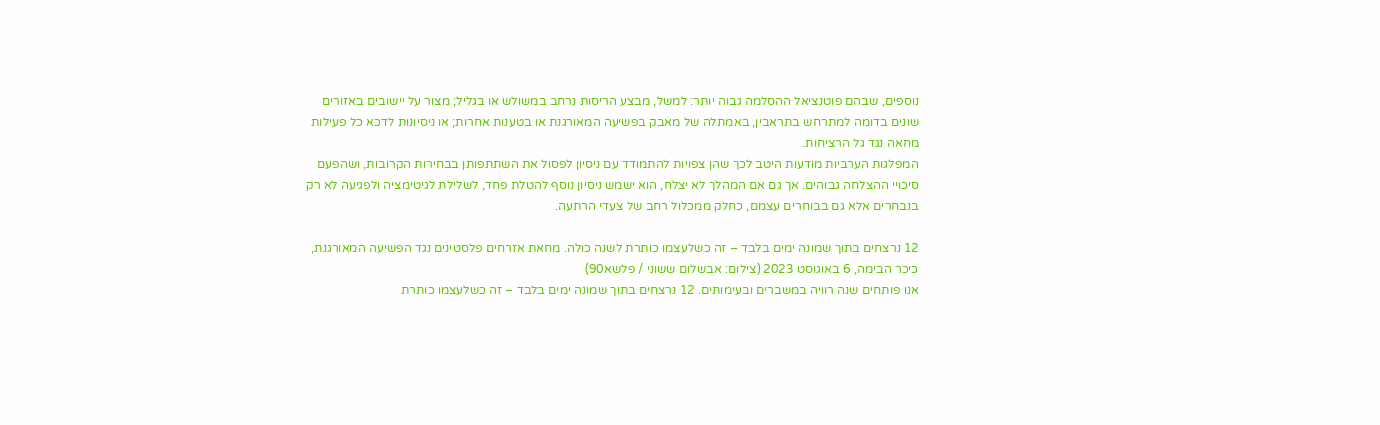נוספים, שבהם פוטנציאל ההסלמה גבוה יותר: למשל, מבצע הריסות נרחב במשולש או בגליל; מצור על יישובים באזורים שונים בדומה למתרחש בתראבין, באמתלה של מאבק בפשיעה המאורגנת או בטענות אחרות; או ניסיונות לדכא כל פעילות מחאה נגד גל הרציחות.
המפלגות הערביות מודעות היטב לכך שהן צפויות להתמודד עם ניסיון לפסול את השתתפותן בבחירות הקרובות, ושהפעם סיכויי ההצלחה גבוהים. אך גם אם המהלך לא יצלח, הוא ישמש ניסיון נוסף להטלת פחד, לשלילת לגיטימציה ולפגיעה לא רק בנבחרים אלא גם בבוחרים עצמם, כחלק ממכלול רחב של צעדי הרתעה.

12 נרצחים בתוך שמונה ימים בלבד – זה כשלעצמו כותרת לשנה כולה. מחאת אזרחים פלסטינים נגד הפשיעה המאורגנת, כיכר הבימה, 6 באוגוסט 2023 (צילום: אבשלום ששוני / פלשא90)
אנו פותחים שנה רוויה במשברים ובעימותים. 12 נרצחים בתוך שמונה ימים בלבד – זה כשלעצמו כותרת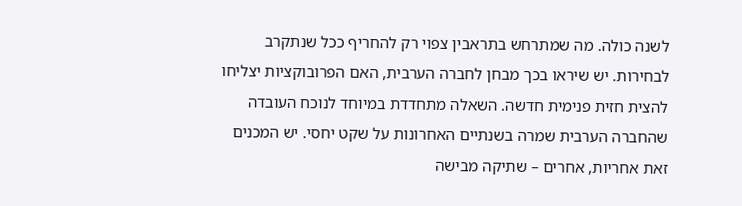לשנה כולה. מה שמתרחש בתראבין צפוי רק להחריף ככל שנתקרב לבחירות. יש שיראו בכך מבחן לחברה הערבית, האם הפרובוקציות יצליחו להצית חזית פנימית חדשה. השאלה מתחדדת במיוחד לנוכח העובדה שהחברה הערבית שמרה בשנתיים האחרונות על שקט יחסי. יש המכנים זאת אחריות, אחרים – שתיקה מבישה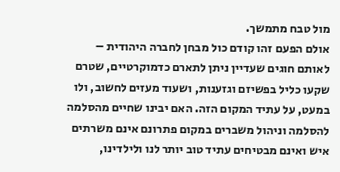מול טבח מתמשך.
אולם הפעם זהו קודם כול מבחן לחברה היהודית – לאותם חוגים שעדיין ניתן לתארם כדמוקרטיים, שטרם שקעו כליל בפשיזם וגזענות, ושעוד מעזים לחשוב, ולו במעט, על עתיד המקום הזה. האם יבינו שחיים מהסלמה להסלמה וניהול משברים במקום פתרונם אינם משרתים איש ואינם מבטיחים עתיד טוב יותר לנו ולילדינו,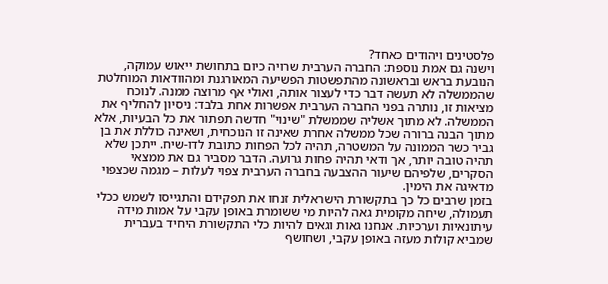פלסטינים ויהודים כאחד?
וישנה גם אמת נוספת: החברה הערבית שרויה כיום בתחושת ייאוש עמוקה, הנובעת בראש ובראשונה מהתפשטות הפשיעה המאורגנת ומהוודאות המוחלטת שהממשלה לא תעשה דבר כדי לעצור אותה, ואולי אף מרוצה ממנה. לנוכח מציאות זו, נותרה בפני החברה הערבית אפשרות אחת בלבד: ניסיון להחליף את הממשלה. לא מתוך אשליה שממשלת "שינוי" חדשה תפתור את כל הבעיות, אלא מתוך הבנה ברורה שכל ממשלה אחרת שאינה זו הנוכחית, ושאינה כוללת את בן גביר כשר הממונה על המשטרה, תהיה לכל הפחות כתובת לדו-שיח. ייתכן שלא תהיה טובה יותר, אך ודאי תהיה פחות גרועה. הדבר מסביר גם את ממצאי הסקרים, שלפיהם שיעור ההצבעה בחברה הערבית צפוי לעלות – מגמה שכצפוי מדאיגה את הימין.
בזמן שרבים כל כך בתקשורת הישראלית זנחו את תפקידם והתגייסו לשמש ככלי תעמולה, שיחה מקומית גאה להיות מי ששומרת באופן עקבי על אמות מידה עיתונאיות וערכיות. אנחנו גאות וגאים להיות כלי התקשורת היחיד בעברית שמביא קולות מעזה באופן עקבי, ושחושף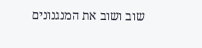שוב ושוב את המנגנונים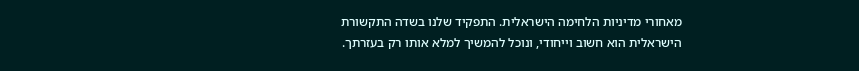מאחורי מדיניות הלחימה הישראלית. התפקיד שלנו בשדה התקשורת הישראלית הוא חשוב וייחודי, ונוכל להמשיך למלא אותו רק בעזרתך.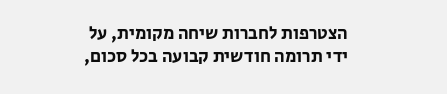הצטרפות לחברות שיחה מקומית, על ידי תרומה חודשית קבועה בכל סכום,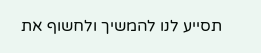תסייע לנו להמשיך ולחשוף את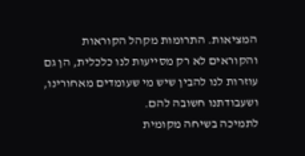המציאות. התרומות מקהל הקוראות והקוראים לא רק מסייעות לנו כלכלית, הן גם עוזרות לנו להבין שיש מי שעומדים מאחורינו, ושעבודתנו חשובה להם.
לתמיכה בשיחה מקומית